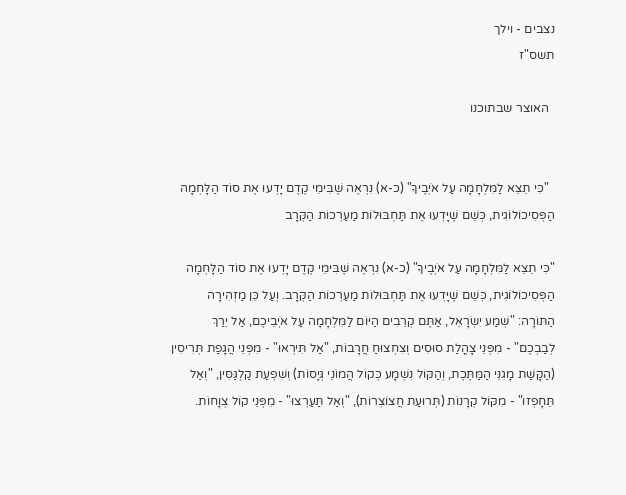נצבים - וילך
תשס"ז

  האוצר שבתוכנו


  "כִּי תֵצֵא לַמִּלְחָמָה עַל אֹיְבֶיךָ" (כ-א) נִרְאֶה שֶׁבִּימֵי קֶדֶם יָדְעוּ אֶת סוֹד הַלָּחְמָה הַפְּסִיכוֹלוֹגִית, כְּשֵׁם שֶׁיָּדְעוּ אֶת תַּחְבּוּלוֹת מַעַרְכוֹת הַקְּרָב

"כִּי תֵצֵא לַמִּלְחָמָה עַל אֹיְבֶיךָ" (כ-א) נִרְאֶה שֶׁבִּימֵי קֶדֶם יָדְעוּ אֶת סוֹד הַלָּחְמָה הַפְּסִיכוֹלוֹגִית, כְּשֵׁם שֶׁיָּדְעוּ אֶת תַּחְבּוּלוֹת מַעַרְכוֹת הַקְּרָב. וְעַל כֵּן מַזְהִירָה הַתּוֹרָה: "שְׁמַע יִשְׂרָאֵל, אַתֶּם קְרֵבִים הַיּוֹם לַמִּלְחָמָה עַל אֹיְבֵיכֶם, אַל יֵרַךְ לְבַבְכֶם" - מִפְּנֵי צָהֳלַת סוּסִים וְצִחְצוּחַ חֲרָבוֹת, "אַל תִּירְאוּ" - מִפְּנֵי הֲגָפַת תְּרִיסִין (הַקָּשַׁת מָגִנֵּי הַמַּתֶּכֶת, וְהַקּוֹל נִשְׁמָע כְּקוֹל הֲמוֹנֵי גְּיָסוֹת) וְשִׁפְעַת קַלְגַּסִּין, "וְאַל תֵּחָפְזוּ" - מִקּוֹל קְרָנוֹת (תְּרוּעַת חֲצוֹצְרוֹת), "וְאַל תַּעַרְצוּ" - מִפְּנֵי קוֹל צְוָחוֹת.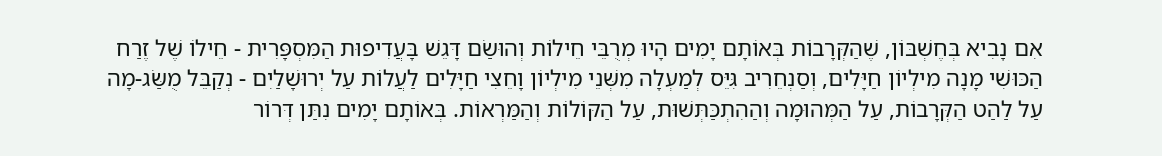אִם נָבִיא בְּחֶשְׁבּוֹן, שֶׁהַקְּרָבוֹת בְּאוֹתָם יָמִים הָיוּ מְרֻבֵּי חֵילוֹת וְהוּשַׂם דָּגֵשׁ בָּעֲדִיפוּת הַמִּסְפָּרִית - חֵילוֹ שֶׁל זֶרַח הַכּוּשִׁי מָנָה מִילְיוֹן חַיָּלִים, וְסַנְחֵרִיב גִּיֵּס לְמַעְלָה מִשְּׁנֵי מִילְיוֹן וָחֵצִי חַיָּלִים לַעֲלוֹת עַל יְרוּשָׁלַיִם - נְקַבֵּל מֻשַּׂג-מָה עַל לַהַט הַקְּרָבוֹת, עַל הַמְּהוּמָה וְהַהִתְכַּתְּשׁוּת, עַל הַקּוֹלוֹת וְהַמַּרְאוֹת. בְּאוֹתָם יָמִים נִתַּן דְּרוֹר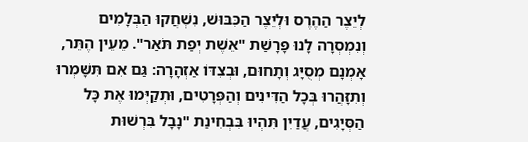לְיֵצֶר הַהֶרֶס וּלְיֵצֶר הַכִּבּוּשׁ, נִשְׁחֲקוּ הַבְּלָמִים וְנִמְסְרָה לָנוּ פָּרָשַׁת "אֵשֶׁת יְפַת תֹּאַר". מֵעֵין הֶתֵּר, אָמְנָם מְסֻיָּג וְתָחוּם, וּבְצִדּוֹ אַזְהָרָה: גַּם אִם תִּשָּׁמְרוּ וְתִזָּהֲרוּ בְּכָל הַדִּינִים וְהַפְּרָטִים, וּתְקַיְּמוּ אֶת כָּל הַסְּיָגִים, עֲדַיִן תִּהְיוּ בִּבְחִינַת "נָבָל בִּרְשׁוּת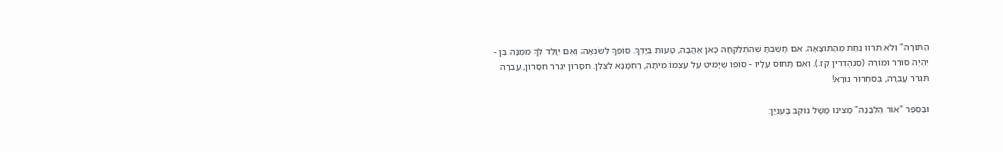הַתּוֹרָה" וְלֹא תִּרְווּ נַחַת מֵהַתּוֹצָאָה. אִם חָשַׁבְתָּ שֶׁהִתְלַקְּחָה כָּאן אַהֲבָה, טָעוּת בְּיָדְךָ. סוֹפְךָ לְשִׂנְאָה; וְאִם יִוָּלֵד לְךָ מִמֶּנָּה בֵּן - יִהְיֶה סוֹרֵר וּמוֹרֶה (סַנְהֶדְרִין קז.). וְאִם תָּחוּס עָלָיו - סוֹפוֹ שֶׁיָּמִיט עַל עַצְמוֹ מִיתָה, רַחְמָנָא לִצְלַן. חִסָּרוֹן יִגְרֹר חִסָּרוֹן, עֲבֵרָה תִּגְרֹר עֲבֵרָה, בְּסִחְרוּר נוֹרָא!

וּבַסֵּפֶר "אוֹר הַלְּבָנָה" מָצִינוּ מָשָׁל נוֹקֵב בָּעִנְיָן: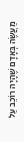מַעֲשֶׂה בְּאָדָם שֶׁהָיָה רוֹכֵב עַל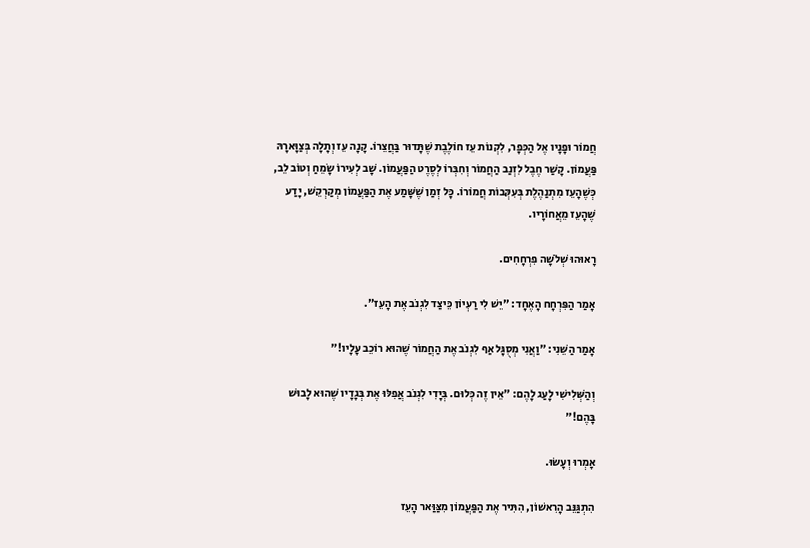חֲמוֹר וּפָנָיו אֶל הַכְּפָר, לִקְנוֹת עֵז חוֹלֶבֶת שֶׁתָּדוּר בַּחֲצֵרוֹ. קָנָה עֵז וְתָלָה בְּצַוָּארָהּ פַּעֲמוֹן. קָשַׁר חֶבֶל לִזְנַב הַחֲמוֹר וְחִבְּרוֹ לְסֶרֶט הַפַּעֲמוֹן. שָׁב לְעִירוֹ שָׂמֵחַ וְטוֹב לֵב, כְּשֶׁהָעֵז מִתְנַהֶלֶת בְּעִקְּבוֹת חֲמוֹרוֹ. כָּל זְמַן שֶׁשָּׁמַע אֶת הַפַּעֲמוֹן מְקַרְקֵשׁ, יָדַע שֶׁהָעֵז מֵאֲחוֹרָיו.

רָאוּהוּ שְׁלֹשָׁה פִּרְחָחִים.

אָמַר הַפִּרְחָח הָאֶחָד: "יֵשׁ לִי רַעְיוֹן כֵּיצַד לִגְנֹב אֶת הָעֵז".

אָמַר הַשֵּׁנִי: "וַאֲנִי מְסֻגָּל אַף לִגְנֹב אֶת הַחֲמוֹר שֶׁהוּא רוֹכֵב עָלָיו!"

וְהַשְּׁלִישִׁי לָעַג לָהֶם: "אֵין זֶה כְּלוּם. בְּיָדִי לִגְנֹב אֲפִלּוּ אֶת בְּגָדָיו שֶׁהוּא לָבוּשׁ בָּהֶם!"

אָמְרוּ וְעָשׂוּ.

הִתְגַּנֵּב הָרִאשׁוֹן, הִתִּיר אֶת הַפַּעֲמוֹן מִצַּוַּאר הָעֵז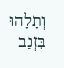וְתָלָהוּ בִּזְנַב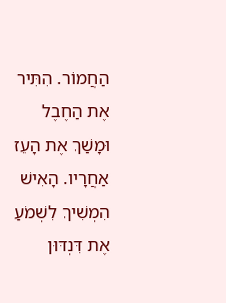הַחֲמוֹר. הִתִּיר אֶת הַחֶבֶל וּמָשַׁךְ אֶת הָעֵז אַחֲרָיו. הָאִישׁ הִמְשִׁיךְ לִשְׁמֹעַ אֶת דִּנְדּוּן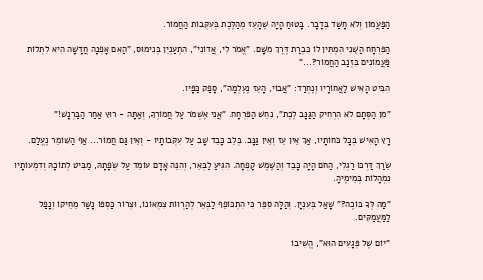הַפַּעֲמוֹן וְלֹא חָשַׁד בְּדָבָר. בָּטוּחַ הָיָה שֶׁהָעֵז מְהַלֶּכֶת בְּעִקְּבוֹת הַחֲמוֹר.

הַפִּרְחָח הַשֵּׁנִי הִמְתִּין לוֹ כִּבְרַת דֶּרֶךְ מִשָּׁם. "אֱמֹר לִי, אֲדוֹנִי", הִתְעַנְיֵן בְּנִימוּס, "הַאִם אָפְנָה חֲדָשָׁה הִיא לִתְלוֹת פַּעֲמוֹנִים בִּזְנַב הַחֲמוֹר?..."

הִבִּיט הָאִישׁ לַאֲחוֹרָיו וְנֶחְרַד: "אֲבוֹי, הָעֵז נֶעֶלְמָה", סָפַק כַּפָּיו.

"מִן הַסְּתָם לֹא הִרְחִיק הַגַּנָּב לֶכֶת", נִחֵשׁ הַפִּרְחָח. "אֲנִי אֶשְׁמֹר עַל חֲמוֹרְךָ, וְאַתָּה - רוּץ אַחַר הַבַּרְנָשׁ!"

רָץ הָאִישׁ בְּכָל כֹּחוֹתָיו, אַךְ אֵין עֵז וְאֵין גַּנָּב. בְּלֵב כָּבֵד שָׁב עַל עִקְּבוֹתָיו - וְאֵין גַּם חֲמוֹר... אַף הַשּׁוֹמֵר נֶעֱלַם.

שֵׂרַךְ דַּרְכּוֹ רַגְלִי, הַחֹם הָיָה כָּבֵד וְהַשֶּׁמֶשׁ קָפְחָה. הִגִּיעַ לַבְּאֵר, וְהִנֵּה אָדָם עוֹמֵד עַל שְׂפָתָהּ, מַבִּיט לְתוֹכָהּ וְדִמְעוֹתָיו נִמְהָלוֹת בְּמֵימֶיהָ.

"מַה לְּךָ בּוֹכֶה?" שָׁאַל בְּעִנְיָן. וְהַלָּה סִפֵּר כִּי הִתְכּוֹפֵף לַבְּאֵר לְהַרְווֹת צִמְאוֹנוֹ, וּצְרוֹר כַּסְפּוֹ נָשַׁר מֵחֵיקוֹ וְנָפַל לַמַּעֲמַקִּים.

"יוֹם שֶׁל פְּגָעִים הוּא", הֱשִׁיבוֹ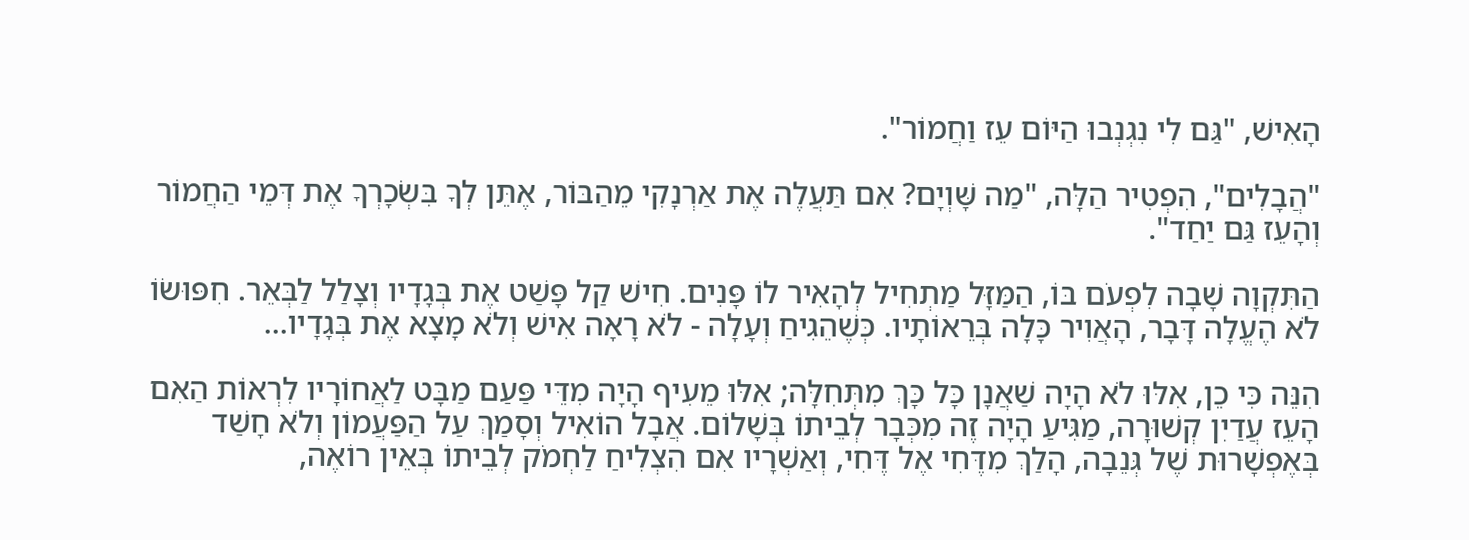הָאִישׁ, "גַּם לִי נִגְנְבוּ הַיּוֹם עֵז וַחֲמוֹר".

"הֲבָלִים", הִפְטִיר הַלָּה, "מַה שָּׁוְיָם? אִם תַּעֲלֶה אֶת אַרְנָקִי מֵהַבּוֹר, אֶתֵּן לְךָ בִּשְׂכָרְךָ אֶת דְּמֵי הַחֲמוֹר וְהָעֵז גַּם יַחַד".

הַתִּקְוָה שָׁבָה לִפְעֹם בּוֹ, הַמַּזָּל מַתְחִיל לְהָאִיר לוֹ פָּנִים. חִישׁ קַל פָּשַׁט אֶת בְּגָדָיו וְצָלַל לַבְּאֵר. חִפּוּשׂוֹ לֹא הֶעֱלָה דָּבָר, הָאֲוִיר כָּלָה בְּרֵאוֹתָיו. כְּשֶׁהֵגִיחַ וְעָלָה - לֹא רָאָה אִישׁ וְלֹא מָצָא אֶת בְּגָדָיו...

הִנֵּה כִּי כֵן, אִלּוּ לֹא הָיָה שַׁאֲנָן כָּל כָּךְ מִתְּחִלָּה; אִלּוּ מֵעִיף הָיָה מִדֵּי פַּעַם מַבָּט לַאֲחוֹרָיו לִרְאוֹת הַאִם הָעֵז עֲדַיִן קְשׁוּרָה, מַגִּיעַ הָיָה זֶה מִכְּבָר לְבֵיתוֹ בְּשָׁלוֹם. אֲבָל הוֹאִיל וְסָמַךְ עַל הַפַּעֲמוֹן וְלֹא חָשַׁד בְּאֶפְשָׁרוּת שֶׁל גְּנֵבָה, הָלַךְ מִדֶּחִי אֶל דֶּחִי, וְאַשְׁרָיו אִם הִצְלִיחַ לַחְמֹק לְבֵיתוֹ בְּאֵין רוֹאֶה,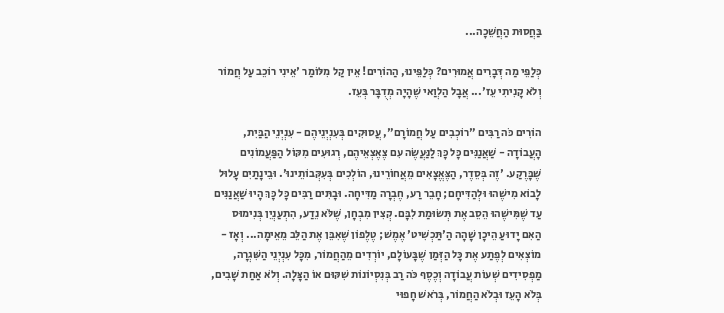בַּחֲסוּת הַחֲשֵׁכָה...

כְּלַפֵּי מַה דְּבָרִים אֲמוּרִים? כְּלַפֵּינוּ, הַהוֹרִים! אֵין קַל מִלּוֹמַר 'אֵינִי רוֹכֵב עַל חֲמוֹר וְלֹא קָנִיתִי עֵז'... אֲבָל הַלְוַאי שֶׁהָיָה מְדֻבָּר בְּעֵז.

הוֹרִים כֹּה רַבִּים "רוֹכְבִים עַל חֲמוֹרָם", עֲסוּקִים בְּעִנְיְנֵיהֶם - עִנְיְנֵי הַבַּיִת, הָעֲבוֹדָה - שַׁאֲנַנִּים כָּל כָּךְ לַנַּעֲשֶׂה עִם צֶאֶצְאֵיהֶם, רְגוּעִים מִקּוֹל הַפַּעֲמוֹנִים שֶׁבָּרֶקַע. 'זֶה בְּסֵדֶר, הַצֶּאֱצָאִים מֵאֲחוֹרֵינוּ, הוֹלְכִים בְּעִקְּבוֹתֵינוּ'. וּבֵינָתַיִם עָלוּל לָבוֹא מִישֶׁהוּ וּלְהַדִּיחָם; חָבֵר רַע, חֶבְרָה מַדִּיחָה. וּבָתִּים רַבִּים כָּל כָּךְ הָיוּ שַׁאֲנַנִּים עַד שֶׁמִּישֶׁהוּ הֵסֵב אֶת תְּשׂוּמַת לִבָּם. קְצִין מִבְחָן, שֶׁלֹּא נֵדַע, הִתְעַנְיֵן בְּנִימוּס הַאִם יָדוּעַ הֵיכָן שָׁהָה הַ'תַּכְשִׁיט' אֶמֶשׁ; טֶלֶפוֹן שֶׁאִבֵּן אֶת הַלֵּב מֵאֵימָה... וְאָז - מוֹצְאִים לְפֶתַע אֶת כָּל הַזְּמַן שֶׁבָּעוֹלָם, יוֹרְדִים מֵהַחֲמוֹר, מִכָּל עִנְיְנֵי הַשִּׁגְרָה, מַפְסִידִים שְׁעוֹת עֲבוֹדָה וְכֶסֶף כֹּה רַב בְּנִסְיוֹנוֹת שִׁקּוּם אוֹ הַצָּלָה. וְלֹא אַחַת שָׁבִים, בְּלֹא הָעֵז וּבְלֹא הַחֲמוֹר, בְּרֹאשׁ חָפוּי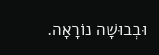וּבְבוּשָׁה נוֹרָאָה.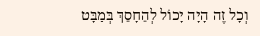וְכָל זֶה הָיָה יָכוֹל לְהֵחָסֵךְ בְּמַבָּט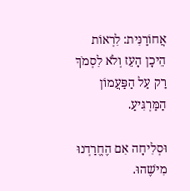אֲחוֹרַנִּית: לִרְאוֹת הֵיכָן הָעֵז וְלֹא לִסְמֹךְ רַק עַל הַפַּעֲמוֹן הַמַּרְגִּיעַ.

וּסְלִיחָה אִם הֶחֱרַדְנוּ מִישֶׁהוּ.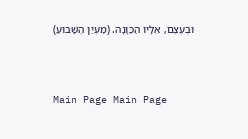וּבְעֶצֶם, אֵלָיו הַכַּוָּנָה. (מַעְיַן הַשָּׁבוּעַ)




Main Page Main Page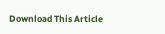Download This Article